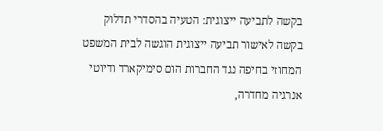בקשה לתביעה ייצוגית: הטעיה בהסדרי תדלוק
בקשה לאישור תביעה ייצוגית הוגשה לבית המשפט המחוזי בחיפה נגד החברות הום סימיקארד ודיוטי אנרגיה מחדרה,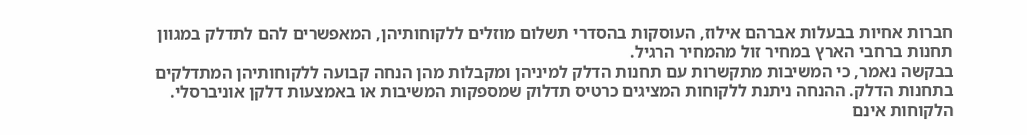חברות אחיות בבעלות אברהם אילוז, העוסקות בהסדרי תשלום מוזלים ללקוחותיהן, המאפשרים להם לתדלק במגוון תחנות ברחבי הארץ במחיר זול מהמחיר הרגיל.
בבקשה נאמר, כי המשיבות מתקשרות עם תחנות הדלק למיניהן ומקבלות מהן הנחה קבועה ללקוחותיהן המתדלקים בתחנות הדלק. ההנחה ניתנת ללקוחות המציגים כרטיס תדלוק שמספקות המשיבות או באמצעות דלקן אוניברסלי. הלקוחות אינם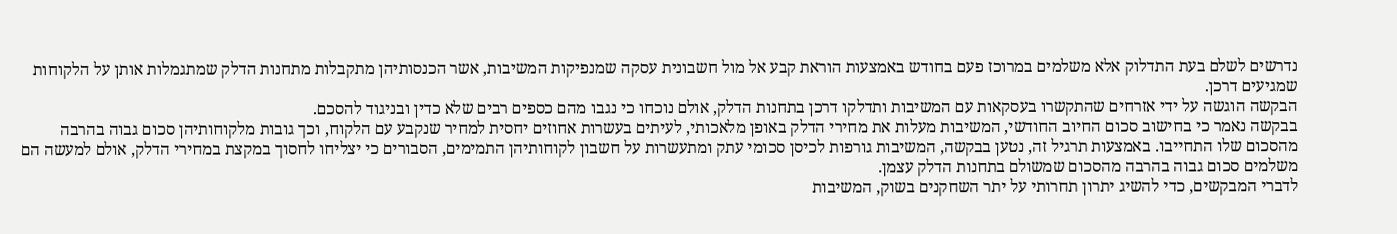נדרשים לשלם בעת התדלוק אלא משלמים במרוכז פעם בחודש באמצעות הוראת קבע אל מול חשבונית עסקה שמנפיקות המשיבות, אשר הכנסותיהן מתקבלות מתחנות הדלק שמתגמלות אותן על הלקוחות שמגיעים דרכן.
הבקשה הוגשה על ידי אזרחים שהתקשרו בעסקאות עם המשיבות ותדלקו דרכן בתחנות הדלק, אולם נוכחו כי נגבו מהם כספים רבים שלא כדין ובניגוד להסכם.
בבקשה נאמר כי בחישוב סכום החיוב החודשי, המשיבות מעלות את מחירי הדלק באופן מלאכותי, לעיתים בעשרות אחוזים יחסית למחיר שנקבע עם הלקוח, וכך גובות מלקוחותיהן סכום גבוה בהרבה מהסכום שלו התחייבו. באמצעות תרגיל זה, נטען בבקשה, המשיבות גורפות לכיסן סכומי עתק ומתעשרות על חשבון לקוחותיהן התמימים, הסבורים כי יצליחו לחסוך במקצת במחירי הדלק, אולם למעשה הם משלמים סכום גבוה בהרבה מהסכום שמשולם בתחנות הדלק עצמן.
לדברי המבקשים, כדי להשיג יתרון תחרותי על יתר השחקנים בשוק, המשיבות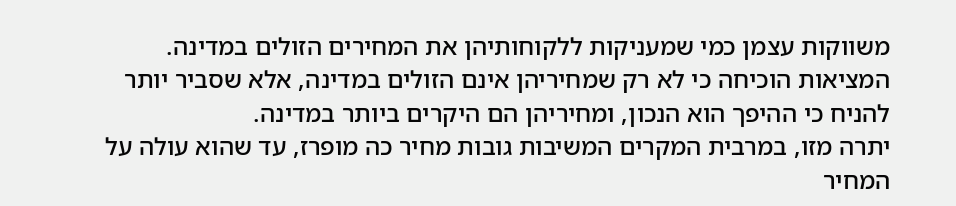משווקות עצמן כמי שמעניקות ללקוחותיהן את המחירים הזולים במדינה. המציאות הוכיחה כי לא רק שמחיריהן אינם הזולים במדינה, אלא שסביר יותר להניח כי ההיפך הוא הנכון, ומחיריהן הם היקרים ביותר במדינה.
יתרה מזו, במרבית המקרים המשיבות גובות מחיר כה מופרז, עד שהוא עולה על המחיר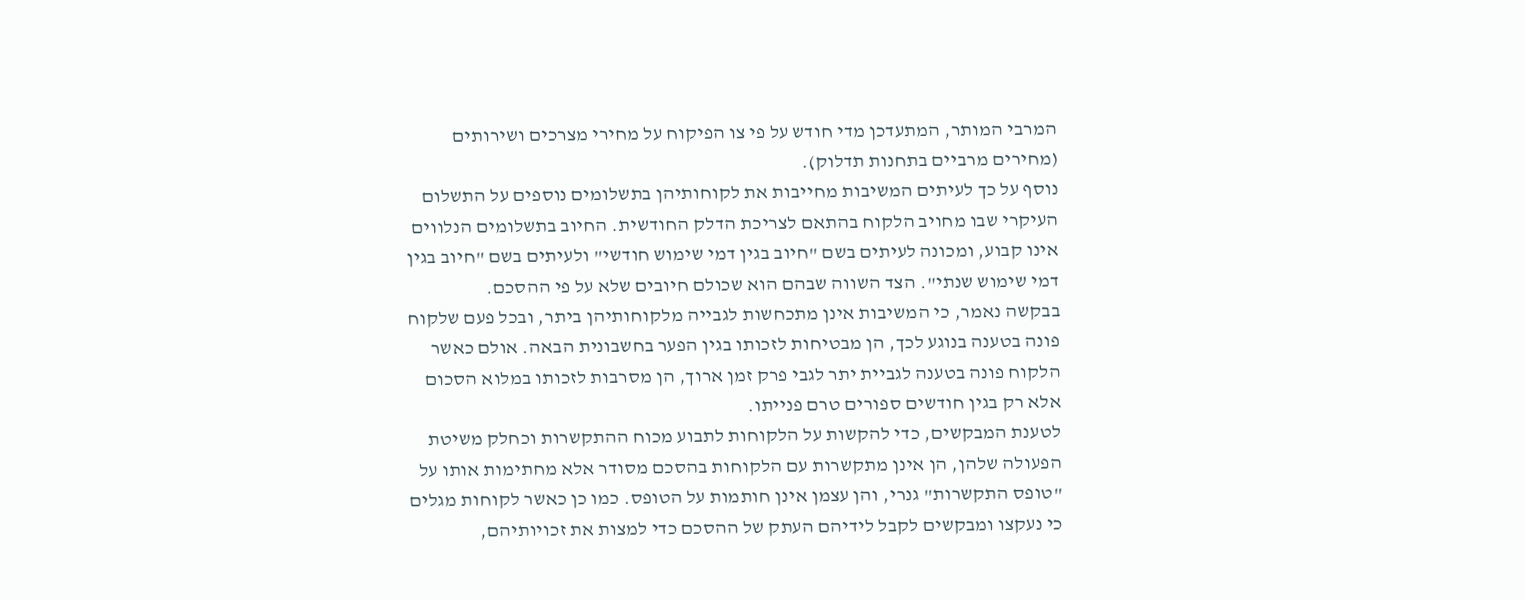המרבי המותר, המתעדכן מדי חודש על פי צו הפיקוח על מחירי מצרכים ושירותים (מחירים מרביים בתחנות תדלוק).
נוסף על כך לעיתים המשיבות מחייבות את לקוחותיהן בתשלומים נוספים על התשלום העיקרי שבו מחויב הלקוח בהתאם לצריכת הדלק החודשית. החיוב בתשלומים הנלווים אינו קבוע, ומכונה לעיתים בשם "חיוב בגין דמי שימוש חודשי" ולעיתים בשם "חיוב בגין דמי שימוש שנתי". הצד השווה שבהם הוא שכולם חיובים שלא על פי ההסכם.
בבקשה נאמר, כי המשיבות אינן מתכחשות לגבייה מלקוחותיהן ביתר, ובכל פעם שלקוח פונה בטענה בנוגע לכך, הן מבטיחות לזכותו בגין הפער בחשבונית הבאה. אולם כאשר הלקוח פונה בטענה לגביית יתר לגבי פרק זמן ארוך, הן מסרבות לזכותו במלוא הסכום אלא רק בגין חודשים ספורים טרם פנייתו.
לטענת המבקשים, כדי להקשות על הלקוחות לתבוע מכוח ההתקשרות וכחלק משיטת הפעולה שלהן, הן אינן מתקשרות עם הלקוחות בהסכם מסודר אלא מחתימות אותו על "טופס התקשרות" גנרי, והן עצמן אינן חותמות על הטופס. כמו כן כאשר לקוחות מגלים כי נעקצו ומבקשים לקבל לידיהם העתק של ההסכם כדי למצות את זכויותיהם,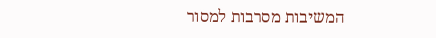המשיבות מסרבות למסור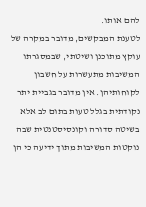להם אותו.
לטענת המבקשים, מדובר במקרה של עוקץ מתוכנן ושיטתי, שבמסגרתו המשיבות מתעשרות על חשבון לקוחותיהן. אין מדובר בגביית יתר נקודתית בגלל טעות בתום לב אלא בשיטה סדורה וקונסיסטנטית שבה נוקטות המשיבות מתוך ידיעה כי הן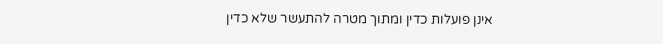אינן פועלות כדין ומתוך מטרה להתעשר שלא כדין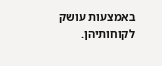באמצעות עושק לקוחותיהן.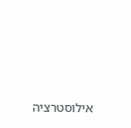אילוסטרציה